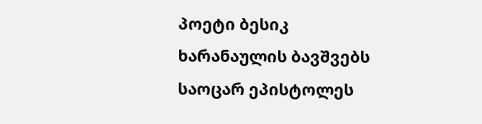პოეტი ბესიკ ხარანაულის ბავშვებს საოცარ ეპისტოლეს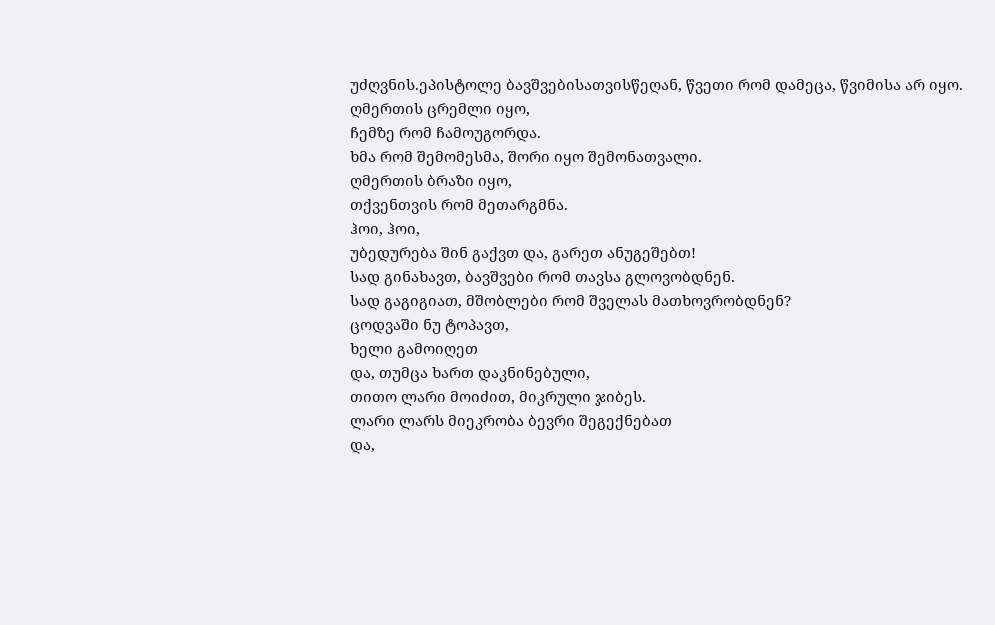უძღვნის.ეპისტოლე ბავშვებისათვისწეღან, წვეთი რომ დამეცა, წვიმისა არ იყო.
ღმერთის ცრემლი იყო,
ჩემზე რომ ჩამოუგორდა.
ხმა რომ შემომესმა, შორი იყო შემონათვალი.
ღმერთის ბრაზი იყო,
თქვენთვის რომ მეთარგმნა.
ჰოი, ჰოი,
უბედურება შინ გაქვთ და, გარეთ ანუგეშებთ!
სად გინახავთ, ბავშვები რომ თავსა გლოვობდნენ.
სად გაგიგიათ, მშობლები რომ შველას მათხოვრობდნენ?
ცოდვაში ნუ ტოპავთ,
ხელი გამოიღეთ
და, თუმცა ხართ დაკნინებული,
თითო ლარი მოიძით, მიკრული ჯიბეს.
ლარი ლარს მიეკრობა ბევრი შეგექნებათ
და,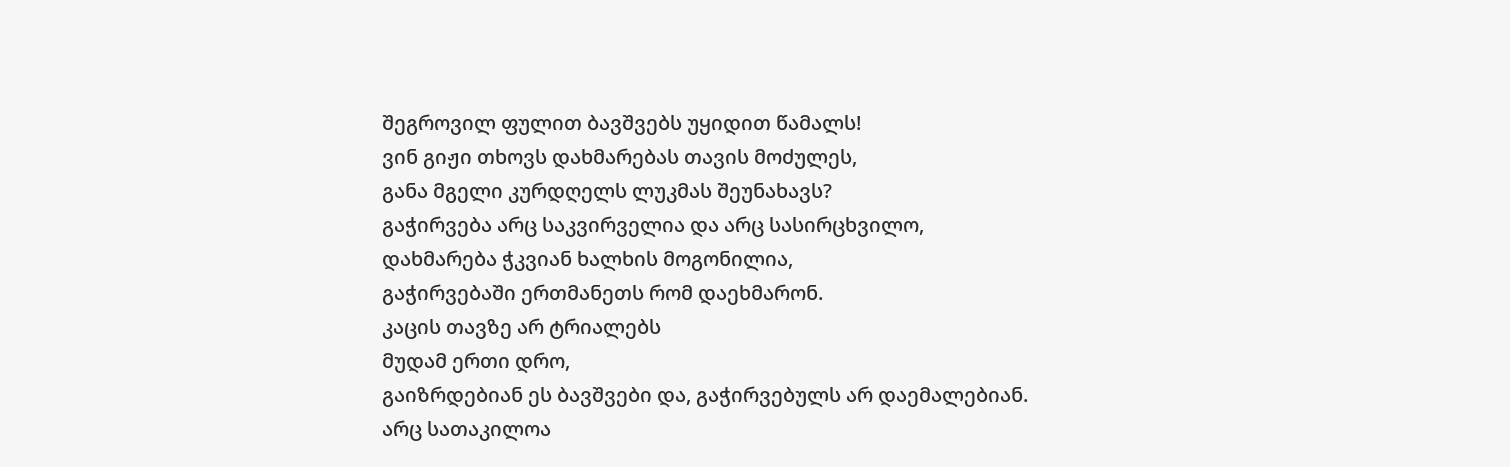შეგროვილ ფულით ბავშვებს უყიდით წამალს!
ვინ გიჟი თხოვს დახმარებას თავის მოძულეს,
განა მგელი კურდღელს ლუკმას შეუნახავს?
გაჭირვება არც საკვირველია და არც სასირცხვილო,
დახმარება ჭკვიან ხალხის მოგონილია,
გაჭირვებაში ერთმანეთს რომ დაეხმარონ.
კაცის თავზე არ ტრიალებს
მუდამ ერთი დრო,
გაიზრდებიან ეს ბავშვები და, გაჭირვებულს არ დაემალებიან.
არც სათაკილოა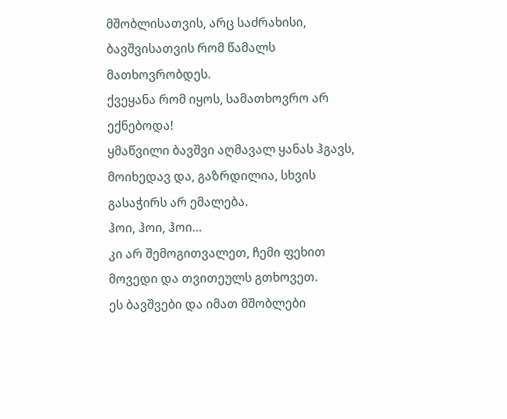მშობლისათვის, არც საძრახისი, ბავშვისათვის რომ წამალს მათხოვრობდეს.
ქვეყანა რომ იყოს, სამათხოვრო არ ექნებოდა!
ყმაწვილი ბავშვი აღმავალ ყანას ჰგავს,
მოიხედავ და, გაზრდილია, სხვის გასაჭირს არ ემალება.
ჰოი, ჰოი, ჰოი…
კი არ შემოგითვალეთ, ჩემი ფეხით მოვედი და თვითეულს გთხოვეთ.
ეს ბავშვები და იმათ მშობლები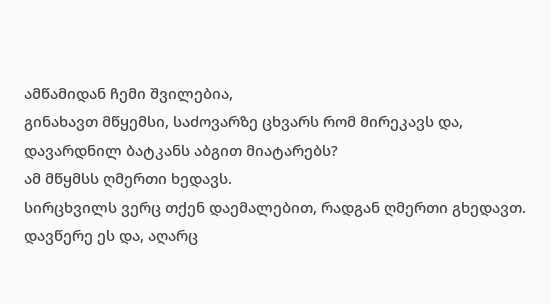ამწამიდან ჩემი შვილებია,
გინახავთ მწყემსი, საძოვარზე ცხვარს რომ მირეკავს და, დავარდნილ ბატკანს აბგით მიატარებს?
ამ მწყმსს ღმერთი ხედავს.
სირცხვილს ვერც თქენ დაემალებით, რადგან ღმერთი გხედავთ.
დავწერე ეს და, აღარც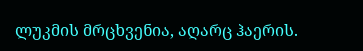ლუკმის მრცხვენია, აღარც ჰაერის.